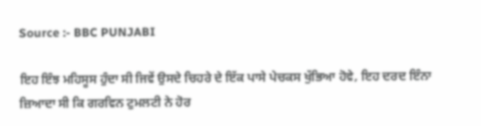Source :- BBC PUNJABI

ਇਹ ਇੰਝ ਮਹਿਸੂਸ ਹੁੰਦਾ ਸੀ ਜਿਵੇਂ ਉਸਦੇ ਚਿਹਰੇ ਦੇ ਇੱਕ ਪਾਸੇ ਪੇਚਕਸ ਖੁੱਭਿਆ ਹੋਵੇ, ਇਹ ਦਰਦ ਇੰਨਾ ਜ਼ਿਆਦਾ ਸੀ ਕਿ ਗਰਵਿਨ ਟੁਮਲਟੀ ਨੇ ਹੋਰ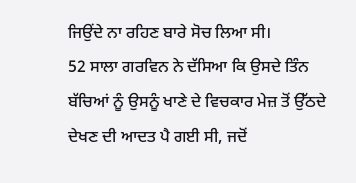ਜਿਉਂਦੇ ਨਾ ਰਹਿਣ ਬਾਰੇ ਸੋਚ ਲਿਆ ਸੀ।
52 ਸਾਲਾ ਗਰਵਿਨ ਨੇ ਦੱਸਿਆ ਕਿ ਉਸਦੇ ਤਿੰਨ ਬੱਚਿਆਂ ਨੂੰ ਉਸਨੂੰ ਖਾਣੇ ਦੇ ਵਿਚਕਾਰ ਮੇਜ਼ ਤੋਂ ਉੱਠਦੇ ਦੇਖਣ ਦੀ ਆਦਤ ਪੈ ਗਈ ਸੀ, ਜਦੋਂ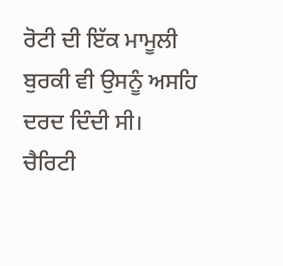ਰੋਟੀ ਦੀ ਇੱਕ ਮਾਮੂਲੀ ਬੁਰਕੀ ਵੀ ਉਸਨੂੰ ਅਸਹਿ ਦਰਦ ਦਿੰਦੀ ਸੀ।
ਚੈਰਿਟੀ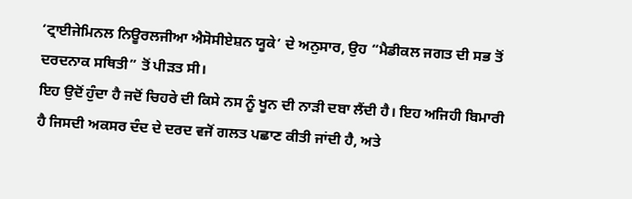‘ਟ੍ਰਾਈਜੇਮਿਨਲ ਨਿਊਰਲਜੀਆ ਐਸੋਸੀਏਸ਼ਨ ਯੂਕੇ’ ਦੇ ਅਨੁਸਾਰ, ਉਹ “ਮੈਡੀਕਲ ਜਗਤ ਦੀ ਸਭ ਤੋਂ ਦਰਦਨਾਕ ਸਥਿਤੀ” ਤੋਂ ਪੀੜਤ ਸੀ।
ਇਹ ਉਦੋਂ ਹੁੰਦਾ ਹੈ ਜਦੋਂ ਚਿਹਰੇ ਦੀ ਕਿਸੇ ਨਸ ਨੂੰ ਖੂਨ ਦੀ ਨਾੜੀ ਦਬਾ ਲੈਂਦੀ ਹੈ। ਇਹ ਅਜਿਹੀ ਬਿਮਾਰੀ ਹੈ ਜਿਸਦੀ ਅਕਸਰ ਦੰਦ ਦੇ ਦਰਦ ਵਜੋਂ ਗਲਤ ਪਛਾਣ ਕੀਤੀ ਜਾਂਦੀ ਹੈ, ਅਤੇ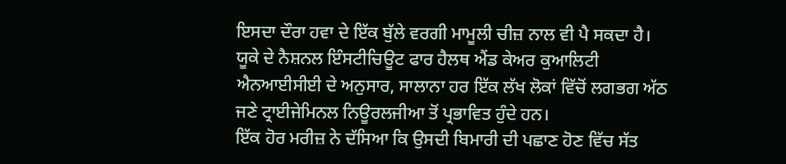ਇਸਦਾ ਦੌਰਾ ਹਵਾ ਦੇ ਇੱਕ ਬੁੱਲੇ ਵਰਗੀ ਮਾਮੂਲੀ ਚੀਜ਼ ਨਾਲ ਵੀ ਪੈ ਸਕਦਾ ਹੈ।
ਯੂਕੇ ਦੇ ਨੈਸ਼ਨਲ ਇੰਸਟੀਚਿਊਟ ਫਾਰ ਹੈਲਥ ਐਂਡ ਕੇਅਰ ਕੁਆਲਿਟੀ ਐਨਆਈਸੀਈ ਦੇ ਅਨੁਸਾਰ, ਸਾਲਾਨਾ ਹਰ ਇੱਕ ਲੱਖ ਲੋਕਾਂ ਵਿੱਚੋਂ ਲਗਭਗ ਅੱਠ ਜਣੇ ਟ੍ਰਾਈਜੇਮਿਨਲ ਨਿਊਰਲਜੀਆ ਤੋਂ ਪ੍ਰਭਾਵਿਤ ਹੁੰਦੇ ਹਨ।
ਇੱਕ ਹੋਰ ਮਰੀਜ਼ ਨੇ ਦੱਸਿਆ ਕਿ ਉਸਦੀ ਬਿਮਾਰੀ ਦੀ ਪਛਾਣ ਹੋਣ ਵਿੱਚ ਸੱਤ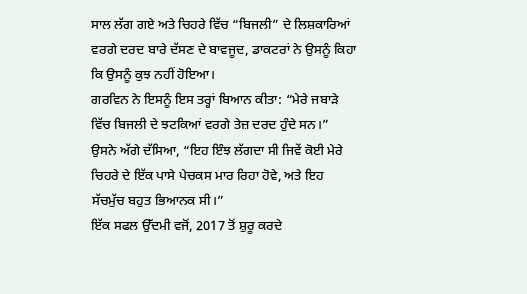ਸਾਲ ਲੱਗ ਗਏ ਅਤੇ ਚਿਹਰੇ ਵਿੱਚ “ਬਿਜਲੀ” ਦੇ ਲਿਸ਼ਕਾਰਿਆਂ ਵਰਗੇ ਦਰਦ ਬਾਰੇ ਦੱਸਣ ਦੇ ਬਾਵਜੂਦ, ਡਾਕਟਰਾਂ ਨੇ ਉਸਨੂੰ ਕਿਹਾ ਕਿ ਉਸਨੂੰ ਕੁਝ ਨਹੀਂ ਹੋਇਆ।
ਗਰਵਿਨ ਨੇ ਇਸਨੂੰ ਇਸ ਤਰ੍ਹਾਂ ਬਿਆਨ ਕੀਤਾ: “ਮੇਰੇ ਜਬਾੜੇ ਵਿੱਚ ਬਿਜਲੀ ਦੇ ਝਟਕਿਆਂ ਵਰਗੇ ਤੇਜ਼ ਦਰਦ ਹੁੰਦੇ ਸਨ।”
ਉਸਨੇ ਅੱਗੇ ਦੱਸਿਆ, “ਇਹ ਇੰਝ ਲੱਗਦਾ ਸੀ ਜਿਵੇਂ ਕੋਈ ਮੇਰੇ ਚਿਹਰੇ ਦੇ ਇੱਕ ਪਾਸੇ ਪੇਚਕਸ ਮਾਰ ਰਿਹਾ ਹੋਵੇ, ਅਤੇ ਇਹ ਸੱਚਮੁੱਚ ਬਹੁਤ ਭਿਆਨਕ ਸੀ।”
ਇੱਕ ਸਫਲ ਉੱਦਮੀ ਵਜੋਂ, 2017 ਤੋਂ ਸ਼ੁਰੂ ਕਰਦੇ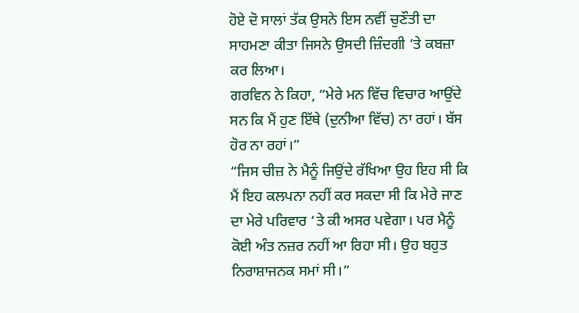ਹੋਏ ਦੋ ਸਾਲਾਂ ਤੱਕ ਉਸਨੇ ਇਸ ਨਵੀਂ ਚੁਣੌਤੀ ਦਾ ਸਾਹਮਣਾ ਕੀਤਾ ਜਿਸਨੇ ਉਸਦੀ ਜ਼ਿੰਦਗੀ ‘ਤੇ ਕਬਜ਼ਾ ਕਰ ਲਿਆ।
ਗਰਵਿਨ ਨੇ ਕਿਹਾ, “ਮੇਰੇ ਮਨ ਵਿੱਚ ਵਿਚਾਰ ਆਉਂਦੇ ਸਨ ਕਿ ਮੈਂ ਹੁਣ ਇੱਥੇ (ਦੁਨੀਆ ਵਿੱਚ) ਨਾ ਰਹਾਂ। ਬੱਸ ਹੋਰ ਨਾ ਰਹਾਂ।”
“ਜਿਸ ਚੀਜ਼ ਨੇ ਮੈਨੂੰ ਜਿਉਂਦੇ ਰੱਖਿਆ ਉਹ ਇਹ ਸੀ ਕਿ ਮੈਂ ਇਹ ਕਲਪਨਾ ਨਹੀਂ ਕਰ ਸਕਦਾ ਸੀ ਕਿ ਮੇਰੇ ਜਾਣ ਦਾ ਮੇਰੇ ਪਰਿਵਾਰ ‘ਤੇ ਕੀ ਅਸਰ ਪਵੇਗਾ। ਪਰ ਮੈਨੂੰ ਕੋਈ ਅੰਤ ਨਜ਼ਰ ਨਹੀਂ ਆ ਰਿਹਾ ਸੀ। ਉਹ ਬਹੁਤ ਨਿਰਾਸ਼ਾਜਨਕ ਸਮਾਂ ਸੀ।”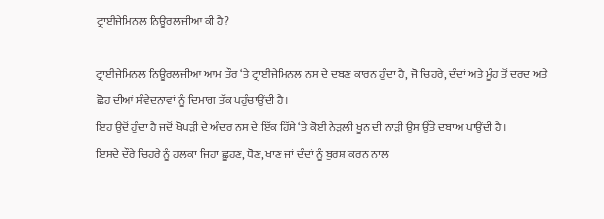ਟ੍ਰਾਈਜੇਮਿਨਲ ਨਿਊਰਲਜੀਆ ਕੀ ਹੈ?

ਟ੍ਰਾਈਜੇਮਿਨਲ ਨਿਊਰਲਜੀਆ ਆਮ ਤੌਰ ‘ਤੇ ਟ੍ਰਾਈਜੇਮਿਨਲ ਨਸ ਦੇ ਦਬਣ ਕਾਰਨ ਹੁੰਦਾ ਹੈ, ਜੋ ਚਿਹਰੇ, ਦੰਦਾਂ ਅਤੇ ਮੂੰਹ ਤੋਂ ਦਰਦ ਅਤੇ ਛੋਹ ਦੀਆਂ ਸੰਵੇਦਨਾਵਾਂ ਨੂੰ ਦਿਮਾਗ ਤੱਕ ਪਹੁੰਚਾਉਂਦੀ ਹੈ।
ਇਹ ਉਦੋਂ ਹੁੰਦਾ ਹੈ ਜਦੋਂ ਖੋਪੜੀ ਦੇ ਅੰਦਰ ਨਸ ਦੇ ਇੱਕ ਹਿੱਸੇ ‘ਤੇ ਕੋਈ ਨੇੜਲੀ ਖੂਨ ਦੀ ਨਾੜੀ ਉਸ ਉੱਤੇ ਦਬਾਅ ਪਾਉਂਦੀ ਹੈ।
ਇਸਦੇ ਦੌਰੇ ਚਿਹਰੇ ਨੂੰ ਹਲਕਾ ਜਿਹਾ ਛੂਹਣ, ਧੋਣ, ਖਾਣ ਜਾਂ ਦੰਦਾਂ ਨੂੰ ਬੁਰਸ਼ ਕਰਨ ਨਾਲ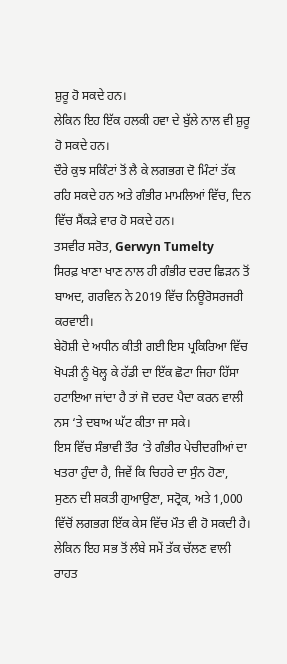ਸ਼ੁਰੂ ਹੋ ਸਕਦੇ ਹਨ।
ਲੇਕਿਨ ਇਹ ਇੱਕ ਹਲਕੀ ਹਵਾ ਦੇ ਬੁੱਲੇ ਨਾਲ ਵੀ ਸ਼ੁਰੂ ਹੋ ਸਕਦੇ ਹਨ।
ਦੌਰੇ ਕੁਝ ਸਕਿੰਟਾਂ ਤੋਂ ਲੈ ਕੇ ਲਗਭਗ ਦੋ ਮਿੰਟਾਂ ਤੱਕ ਰਹਿ ਸਕਦੇ ਹਨ ਅਤੇ ਗੰਭੀਰ ਮਾਮਲਿਆਂ ਵਿੱਚ, ਦਿਨ ਵਿੱਚ ਸੈਂਕੜੇ ਵਾਰ ਹੋ ਸਕਦੇ ਹਨ।
ਤਸਵੀਰ ਸਰੋਤ, Gerwyn Tumelty
ਸਿਰਫ਼ ਖਾਣਾ ਖਾਣ ਨਾਲ ਹੀ ਗੰਭੀਰ ਦਰਦ ਛਿੜਨ ਤੋਂ ਬਾਅਦ, ਗਰਵਿਨ ਨੇ 2019 ਵਿੱਚ ਨਿਊਰੋਸਰਜਰੀ ਕਰਵਾਈ।
ਬੇਹੋਸ਼ੀ ਦੇ ਅਧੀਨ ਕੀਤੀ ਗਈ ਇਸ ਪ੍ਰਕਿਰਿਆ ਵਿੱਚ ਖੋਪੜੀ ਨੂੰ ਖੋਲ੍ਹ ਕੇ ਹੱਡੀ ਦਾ ਇੱਕ ਛੋਟਾ ਜਿਹਾ ਹਿੱਸਾ ਹਟਾਇਆ ਜਾਂਦਾ ਹੈ ਤਾਂ ਜੋ ਦਰਦ ਪੈਦਾ ਕਰਨ ਵਾਲੀ ਨਸ ‘ਤੇ ਦਬਾਅ ਘੱਟ ਕੀਤਾ ਜਾ ਸਕੇ।
ਇਸ ਵਿੱਚ ਸੰਭਾਵੀ ਤੌਰ ‘ਤੇ ਗੰਭੀਰ ਪੇਚੀਦਗੀਆਂ ਦਾ ਖਤਰਾ ਹੁੰਦਾ ਹੈ, ਜਿਵੇਂ ਕਿ ਚਿਹਰੇ ਦਾ ਸੁੰਨ ਹੋਣਾ, ਸੁਣਨ ਦੀ ਸ਼ਕਤੀ ਗੁਆਉਣਾ, ਸਟ੍ਰੋਕ, ਅਤੇ 1,000 ਵਿੱਚੋਂ ਲਗਭਗ ਇੱਕ ਕੇਸ ਵਿੱਚ ਮੌਤ ਵੀ ਹੋ ਸਕਦੀ ਹੈ।
ਲੇਕਿਨ ਇਹ ਸਭ ਤੋਂ ਲੰਬੇ ਸਮੇਂ ਤੱਕ ਚੱਲਣ ਵਾਲੀ ਰਾਹਤ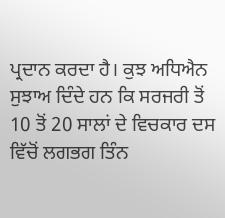ਪ੍ਰਦਾਨ ਕਰਦਾ ਹੈ। ਕੁਝ ਅਧਿਐਨ ਸੁਝਾਅ ਦਿੰਦੇ ਹਨ ਕਿ ਸਰਜਰੀ ਤੋਂ 10 ਤੋਂ 20 ਸਾਲਾਂ ਦੇ ਵਿਚਕਾਰ ਦਸ ਵਿੱਚੋਂ ਲਗਭਗ ਤਿੰਨ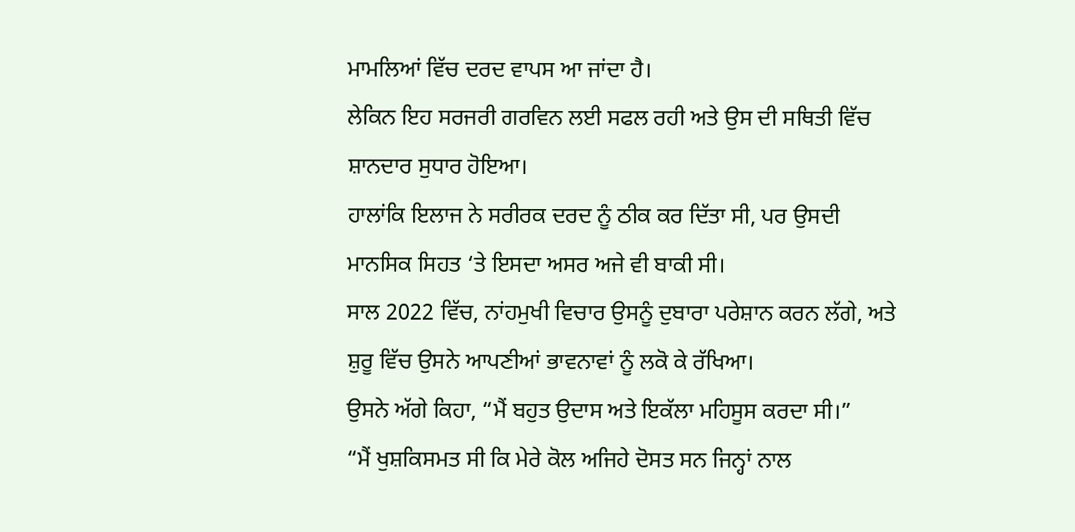ਮਾਮਲਿਆਂ ਵਿੱਚ ਦਰਦ ਵਾਪਸ ਆ ਜਾਂਦਾ ਹੈ।
ਲੇਕਿਨ ਇਹ ਸਰਜਰੀ ਗਰਵਿਨ ਲਈ ਸਫਲ ਰਹੀ ਅਤੇ ਉਸ ਦੀ ਸਥਿਤੀ ਵਿੱਚ ਸ਼ਾਨਦਾਰ ਸੁਧਾਰ ਹੋਇਆ।
ਹਾਲਾਂਕਿ ਇਲਾਜ ਨੇ ਸਰੀਰਕ ਦਰਦ ਨੂੰ ਠੀਕ ਕਰ ਦਿੱਤਾ ਸੀ, ਪਰ ਉਸਦੀ ਮਾਨਸਿਕ ਸਿਹਤ ‘ਤੇ ਇਸਦਾ ਅਸਰ ਅਜੇ ਵੀ ਬਾਕੀ ਸੀ।
ਸਾਲ 2022 ਵਿੱਚ, ਨਾਂਹਮੁਖੀ ਵਿਚਾਰ ਉਸਨੂੰ ਦੁਬਾਰਾ ਪਰੇਸ਼ਾਨ ਕਰਨ ਲੱਗੇ, ਅਤੇ ਸ਼ੁਰੂ ਵਿੱਚ ਉਸਨੇ ਆਪਣੀਆਂ ਭਾਵਨਾਵਾਂ ਨੂੰ ਲਕੋ ਕੇ ਰੱਖਿਆ।
ਉਸਨੇ ਅੱਗੇ ਕਿਹਾ, “ਮੈਂ ਬਹੁਤ ਉਦਾਸ ਅਤੇ ਇਕੱਲਾ ਮਹਿਸੂਸ ਕਰਦਾ ਸੀ।”
“ਮੈਂ ਖੁਸ਼ਕਿਸਮਤ ਸੀ ਕਿ ਮੇਰੇ ਕੋਲ ਅਜਿਹੇ ਦੋਸਤ ਸਨ ਜਿਨ੍ਹਾਂ ਨਾਲ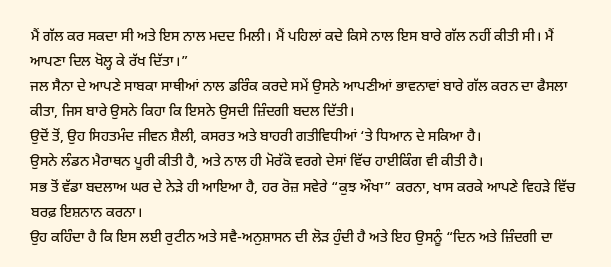ਮੈਂ ਗੱਲ ਕਰ ਸਕਦਾ ਸੀ ਅਤੇ ਇਸ ਨਾਲ ਮਦਦ ਮਿਲੀ। ਮੈਂ ਪਹਿਲਾਂ ਕਦੇ ਕਿਸੇ ਨਾਲ ਇਸ ਬਾਰੇ ਗੱਲ ਨਹੀਂ ਕੀਤੀ ਸੀ। ਮੈਂ ਆਪਣਾ ਦਿਲ ਖੋਲ੍ਹ ਕੇ ਰੱਖ ਦਿੱਤਾ।”
ਜਲ ਸੈਨਾ ਦੇ ਆਪਣੇ ਸਾਬਕਾ ਸਾਥੀਆਂ ਨਾਲ ਡਰਿੰਕ ਕਰਦੇ ਸਮੇਂ ਉਸਨੇ ਆਪਣੀਆਂ ਭਾਵਨਾਵਾਂ ਬਾਰੇ ਗੱਲ ਕਰਨ ਦਾ ਫੈਸਲਾ ਕੀਤਾ, ਜਿਸ ਬਾਰੇ ਉਸਨੇ ਕਿਹਾ ਕਿ ਇਸਨੇ ਉਸਦੀ ਜ਼ਿੰਦਗੀ ਬਦਲ ਦਿੱਤੀ।
ਉਦੋਂ ਤੋਂ, ਉਹ ਸਿਹਤਮੰਦ ਜੀਵਨ ਸ਼ੈਲੀ, ਕਸਰਤ ਅਤੇ ਬਾਹਰੀ ਗਤੀਵਿਧੀਆਂ ‘ਤੇ ਧਿਆਨ ਦੇ ਸਕਿਆ ਹੈ।
ਉਸਨੇ ਲੰਡਨ ਮੈਰਾਥਨ ਪੂਰੀ ਕੀਤੀ ਹੈ, ਅਤੇ ਨਾਲ ਹੀ ਮੋਰੱਕੋ ਵਰਗੇ ਦੇਸਾਂ ਵਿੱਚ ਹਾਈਕਿੰਗ ਵੀ ਕੀਤੀ ਹੈ।
ਸਭ ਤੋਂ ਵੱਡਾ ਬਦਲਾਅ ਘਰ ਦੇ ਨੇੜੇ ਹੀ ਆਇਆ ਹੈ, ਹਰ ਰੋਜ਼ ਸਵੇਰੇ “ਕੁਝ ਔਖਾ” ਕਰਨਾ, ਖਾਸ ਕਰਕੇ ਆਪਣੇ ਵਿਹੜੇ ਵਿੱਚ ਬਰਫ਼ ਇਸ਼ਨਾਨ ਕਰਨਾ।
ਉਹ ਕਹਿੰਦਾ ਹੈ ਕਿ ਇਸ ਲਈ ਰੁਟੀਨ ਅਤੇ ਸਵੈ-ਅਨੁਸ਼ਾਸਨ ਦੀ ਲੋੜ ਹੁੰਦੀ ਹੈ ਅਤੇ ਇਹ ਉਸਨੂੰ “ਦਿਨ ਅਤੇ ਜ਼ਿੰਦਗੀ ਦਾ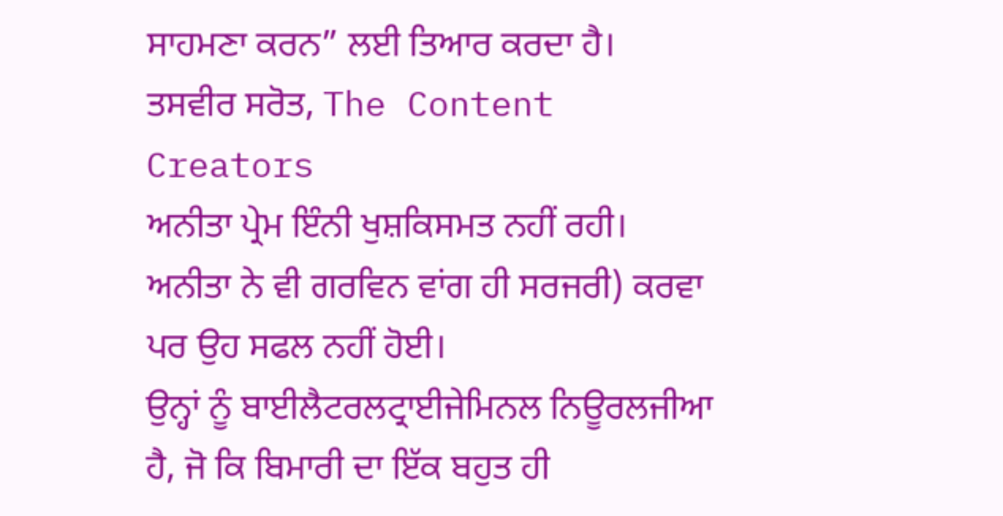ਸਾਹਮਣਾ ਕਰਨ” ਲਈ ਤਿਆਰ ਕਰਦਾ ਹੈ।
ਤਸਵੀਰ ਸਰੋਤ, The Content Creators
ਅਨੀਤਾ ਪ੍ਰੇਮ ਇੰਨੀ ਖੁਸ਼ਕਿਸਮਤ ਨਹੀਂ ਰਹੀ।
ਅਨੀਤਾ ਨੇ ਵੀ ਗਰਵਿਨ ਵਾਂਗ ਹੀ ਸਰਜਰੀ) ਕਰਵਾ ਪਰ ਉਹ ਸਫਲ ਨਹੀਂ ਹੋਈ।
ਉਨ੍ਹਾਂ ਨੂੰ ਬਾਈਲੈਟਰਲਟ੍ਰਾਈਜੇਮਿਨਲ ਨਿਊਰਲਜੀਆ ਹੈ, ਜੋ ਕਿ ਬਿਮਾਰੀ ਦਾ ਇੱਕ ਬਹੁਤ ਹੀ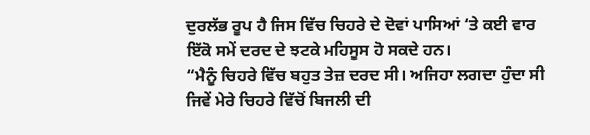ਦੁਰਲੱਭ ਰੂਪ ਹੈ ਜਿਸ ਵਿੱਚ ਚਿਹਰੇ ਦੇ ਦੋਵਾਂ ਪਾਸਿਆਂ ‘ਤੇ ਕਈ ਵਾਰ ਇੱਕੋ ਸਮੇਂ ਦਰਦ ਦੇ ਝਟਕੇ ਮਹਿਸੂਸ ਹੋ ਸਕਦੇ ਹਨ।
“ਮੈਨੂੰ ਚਿਹਰੇ ਵਿੱਚ ਬਹੁਤ ਤੇਜ਼ ਦਰਦ ਸੀ। ਅਜਿਹਾ ਲਗਦਾ ਹੁੰਦਾ ਸੀ ਜਿਵੇਂ ਮੇਰੇ ਚਿਹਰੇ ਵਿੱਚੋਂ ਬਿਜਲੀ ਦੀ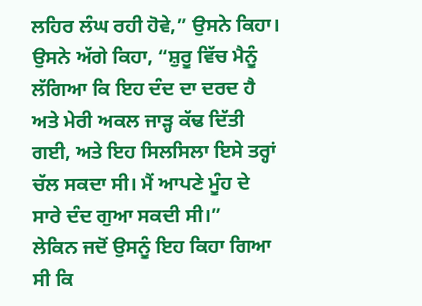ਲਹਿਰ ਲੰਘ ਰਹੀ ਹੋਵੇ,” ਉਸਨੇ ਕਿਹਾ।
ਉਸਨੇ ਅੱਗੇ ਕਿਹਾ, “ਸ਼ੁਰੂ ਵਿੱਚ ਮੈਨੂੰ ਲੱਗਿਆ ਕਿ ਇਹ ਦੰਦ ਦਾ ਦਰਦ ਹੈ ਅਤੇ ਮੇਰੀ ਅਕਲ ਜਾੜ੍ਹ ਕੱਢ ਦਿੱਤੀ ਗਈ, ਅਤੇ ਇਹ ਸਿਲਸਿਲਾ ਇਸੇ ਤਰ੍ਹਾਂ ਚੱਲ ਸਕਦਾ ਸੀ। ਮੈਂ ਆਪਣੇ ਮੂੰਹ ਦੇ ਸਾਰੇ ਦੰਦ ਗੁਆ ਸਕਦੀ ਸੀ।”
ਲੇਕਿਨ ਜਦੋਂ ਉਸਨੂੰ ਇਹ ਕਿਹਾ ਗਿਆ ਸੀ ਕਿ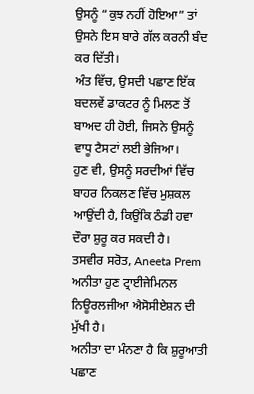ਉਸਨੂੰ “ਕੁਝ ਨਹੀਂ ਹੋਇਆ” ਤਾਂ ਉਸਨੇ ਇਸ ਬਾਰੇ ਗੱਲ ਕਰਨੀ ਬੰਦ ਕਰ ਦਿੱਤੀ।
ਅੰਤ ਵਿੱਚ, ਉਸਦੀ ਪਛਾਣ ਇੱਕ ਬਦਲਵੇਂ ਡਾਕਟਰ ਨੂੰ ਮਿਲਣ ਤੋਂ ਬਾਅਦ ਹੀ ਹੋਈ, ਜਿਸਨੇ ਉਸਨੂੰ ਵਾਧੂ ਟੈਸਟਾਂ ਲਈ ਭੇਜਿਆ।
ਹੁਣ ਵੀ, ਉਸਨੂੰ ਸਰਦੀਆਂ ਵਿੱਚ ਬਾਹਰ ਨਿਕਲਣ ਵਿੱਚ ਮੁਸ਼ਕਲ ਆਉਂਦੀ ਹੈ, ਕਿਉਂਕਿ ਠੰਡੀ ਹਵਾ ਦੌਰਾ ਸ਼ੁਰੂ ਕਰ ਸਕਦੀ ਹੈ।
ਤਸਵੀਰ ਸਰੋਤ, Aneeta Prem
ਅਨੀਤਾ ਹੁਣ ਟ੍ਰਾਈਜੇਮਿਨਲ ਨਿਊਰਲਜੀਆ ਐਸੋਸੀਏਸ਼ਨ ਦੀ ਮੁੱਖੀ ਹੈ।
ਅਨੀਤਾ ਦਾ ਮੰਨਣਾ ਹੈ ਕਿ ਸ਼ੁਰੂਆਤੀ ਪਛਾਣ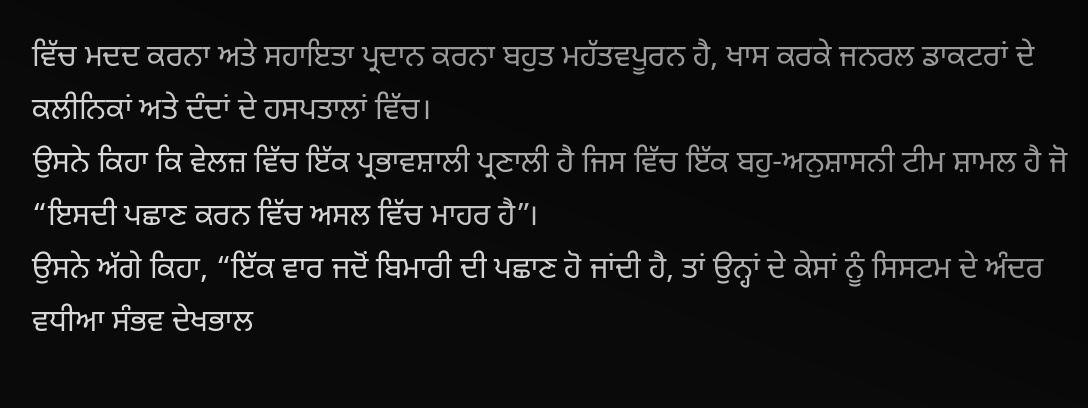ਵਿੱਚ ਮਦਦ ਕਰਨਾ ਅਤੇ ਸਹਾਇਤਾ ਪ੍ਰਦਾਨ ਕਰਨਾ ਬਹੁਤ ਮਹੱਤਵਪੂਰਨ ਹੈ, ਖਾਸ ਕਰਕੇ ਜਨਰਲ ਡਾਕਟਰਾਂ ਦੇ ਕਲੀਨਿਕਾਂ ਅਤੇ ਦੰਦਾਂ ਦੇ ਹਸਪਤਾਲਾਂ ਵਿੱਚ।
ਉਸਨੇ ਕਿਹਾ ਕਿ ਵੇਲਜ਼ ਵਿੱਚ ਇੱਕ ਪ੍ਰਭਾਵਸ਼ਾਲੀ ਪ੍ਰਣਾਲੀ ਹੈ ਜਿਸ ਵਿੱਚ ਇੱਕ ਬਹੁ-ਅਨੁਸ਼ਾਸਨੀ ਟੀਮ ਸ਼ਾਮਲ ਹੈ ਜੋ “ਇਸਦੀ ਪਛਾਣ ਕਰਨ ਵਿੱਚ ਅਸਲ ਵਿੱਚ ਮਾਹਰ ਹੈ”।
ਉਸਨੇ ਅੱਗੇ ਕਿਹਾ, “ਇੱਕ ਵਾਰ ਜਦੋਂ ਬਿਮਾਰੀ ਦੀ ਪਛਾਣ ਹੋ ਜਾਂਦੀ ਹੈ, ਤਾਂ ਉਨ੍ਹਾਂ ਦੇ ਕੇਸਾਂ ਨੂੰ ਸਿਸਟਮ ਦੇ ਅੰਦਰ ਵਧੀਆ ਸੰਭਵ ਦੇਖਭਾਲ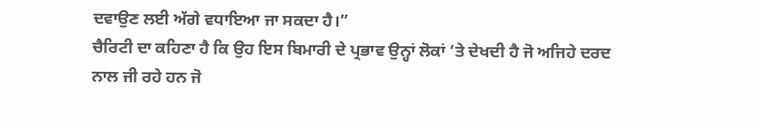ਦਵਾਉਣ ਲਈ ਅੱਗੇ ਵਧਾਇਆ ਜਾ ਸਕਦਾ ਹੈ।”
ਚੈਰਿਟੀ ਦਾ ਕਹਿਣਾ ਹੈ ਕਿ ਉਹ ਇਸ ਬਿਮਾਰੀ ਦੇ ਪ੍ਰਭਾਵ ਉਨ੍ਹਾਂ ਲੋਕਾਂ ‘ਤੇ ਦੇਖਦੀ ਹੈ ਜੋ ਅਜਿਹੇ ਦਰਦ ਨਾਲ ਜੀ ਰਹੇ ਹਨ ਜੋ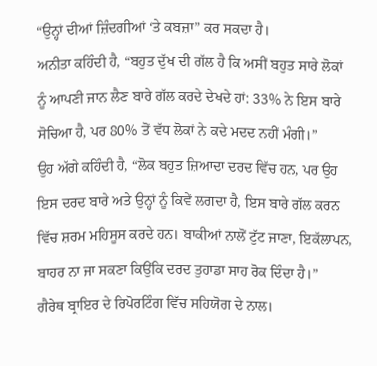“ਉਨ੍ਹਾਂ ਦੀਆਂ ਜ਼ਿੰਦਗੀਆਂ ‘ਤੇ ਕਬਜ਼ਾ” ਕਰ ਸਕਦਾ ਹੈ।
ਅਨੀਤਾ ਕਹਿੰਦੀ ਹੈ, “ਬਹੁਤ ਦੁੱਖ ਦੀ ਗੱਲ ਹੈ ਕਿ ਅਸੀਂ ਬਹੁਤ ਸਾਰੇ ਲੋਕਾਂ ਨੂੰ ਆਪਣੀ ਜਾਨ ਲੈਣ ਬਾਰੇ ਗੱਲ ਕਰਦੇ ਦੇਖਦੇ ਹਾਂ: 33% ਨੇ ਇਸ ਬਾਰੇ ਸੋਚਿਆ ਹੈ, ਪਰ 80% ਤੋਂ ਵੱਧ ਲੋਕਾਂ ਨੇ ਕਦੇ ਮਦਦ ਨਹੀਂ ਮੰਗੀ।”
ਉਹ ਅੱਗੇ ਕਹਿੰਦੀ ਹੈ, “ਲੋਕ ਬਹੁਤ ਜ਼ਿਆਦਾ ਦਰਦ ਵਿੱਚ ਹਨ, ਪਰ ਉਹ ਇਸ ਦਰਦ ਬਾਰੇ ਅਤੇ ਉਨ੍ਹਾਂ ਨੂੰ ਕਿਵੇਂ ਲਗਦਾ ਹੈ, ਇਸ ਬਾਰੇ ਗੱਲ ਕਰਨ ਵਿੱਚ ਸ਼ਰਮ ਮਹਿਸੂਸ ਕਰਦੇ ਹਨ। ਬਾਕੀਆਂ ਨਾਲੋਂ ਟੁੱਟ ਜਾਣਾ, ਇਕੱਲਾਪਨ, ਬਾਹਰ ਨਾ ਜਾ ਸਕਣਾ ਕਿਉਂਕਿ ਦਰਦ ਤੁਹਾਡਾ ਸਾਹ ਰੋਕ ਦਿੰਦਾ ਹੈ।”
ਗੈਰੇਥ ਬ੍ਰਾਇਰ ਦੇ ਰਿਪੋਰਟਿੰਗ ਵਿੱਚ ਸਹਿਯੋਗ ਦੇ ਨਾਲ।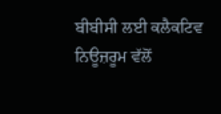ਬੀਬੀਸੀ ਲਈ ਕਲੈਕਟਿਵ ਨਿਊਜ਼ਰੂਮ ਵੱਲੋਂ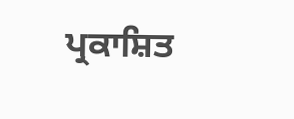ਪ੍ਰਕਾਸ਼ਿਤ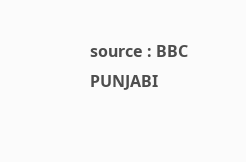source : BBC PUNJABI